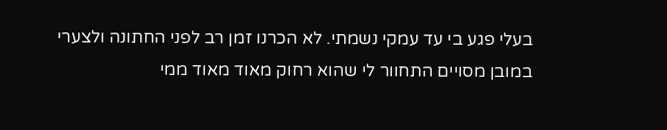בעלי פגע בי עד עמקי נשמתי. לא הכרנו זמן רב לפני החתונה ולצערי במובן מסויים התחוור לי שהוא רחוק מאוד מאוד ממי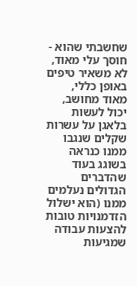שחשבתי שהוא -
חוסך עלי מאוד, לא משאיר טיפים באופן כללי, מאוד מחושב, יכול לעשות בלאגן על עשרות שקלים שנגבו ממנו כנראה בשוגג בעוד שהדברים הגדולים נעלמים ממנו (הוא ישלול הזדמנויות טובות להצעות עבודה שמגיעות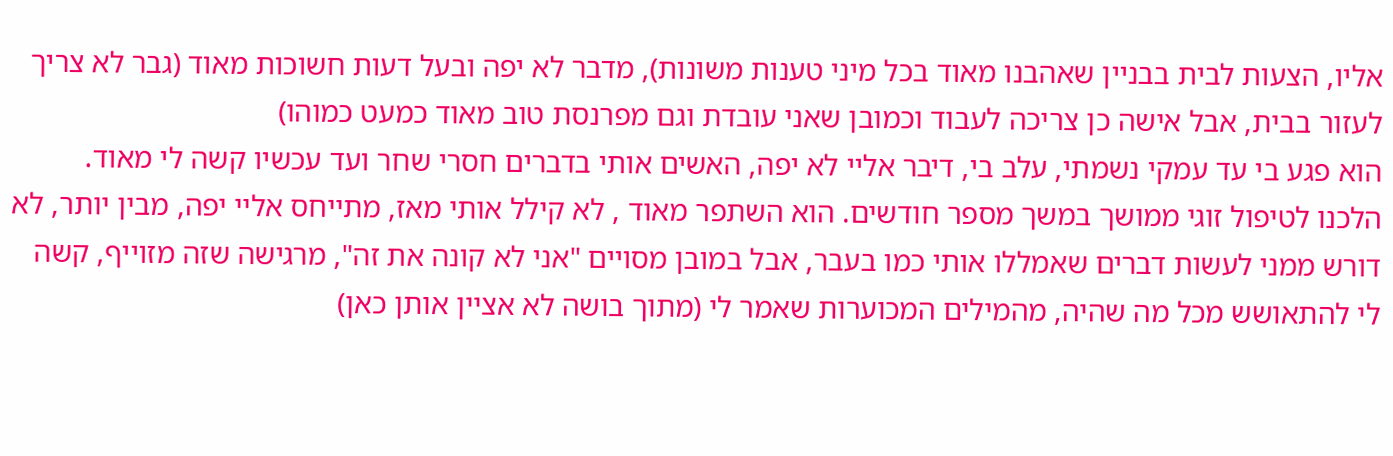אליו, הצעות לבית בבניין שאהבנו מאוד בכל מיני טענות משונות), מדבר לא יפה ובעל דעות חשוכות מאוד (גבר לא צריך לעזור בבית, אבל אישה כן צריכה לעבוד וכמובן שאני עובדת וגם מפרנסת טוב מאוד כמעט כמוהו)
הוא פגע בי עד עמקי נשמתי, עלב בי, דיבר אליי לא יפה, האשים אותי בדברים חסרי שחר ועד עכשיו קשה לי מאוד.
הלכנו לטיפול זוגי ממושך במשך מספר חודשים. הוא השתפר מאוד , לא קילל אותי מאז, מתייחס אליי יפה, מבין יותר, לא דורש ממני לעשות דברים שאמללו אותי כמו בעבר, אבל במובן מסויים "אני לא קונה את זה", מרגישה שזה מזוייף, קשה לי להתאושש מכל מה שהיה, מהמילים המכוערות שאמר לי (מתוך בושה לא אציין אותן כאן)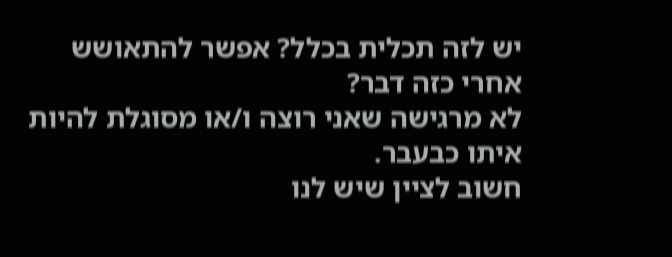יש לזה תכלית בכלל? אפשר להתאושש אחרי כזה דבר?
לא מרגישה שאני רוצה ו/או מסוגלת להיות איתו כבעבר.
חשוב לציין שיש לנו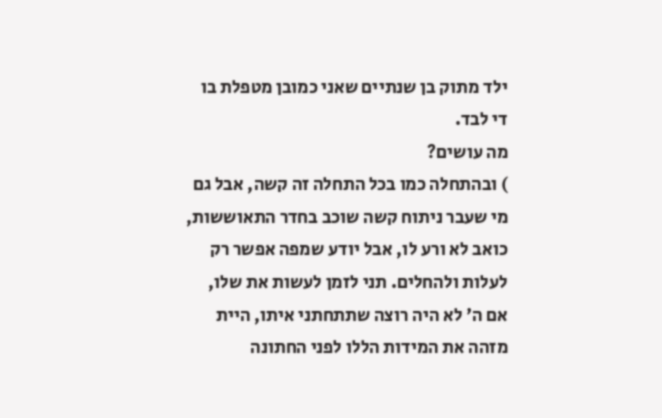ילד מתוק בן שנתיים שאני כמובן מטפלת בו די לבד.
מה עושים?
) ובהתחלה כמו בכל התחלה זה קשה, אבל גם מי שעבר ניתוח קשה שוכב בחדר התאוששות, כואב לא ורע לו, אבל יודע שמפה אפשר רק לעלות ולהחלים. תני לזמן לעשות את שלו, אם ה' לא היה רוצה שתתחתני איתו, היית מזהה את המידות הללו לפני החתונה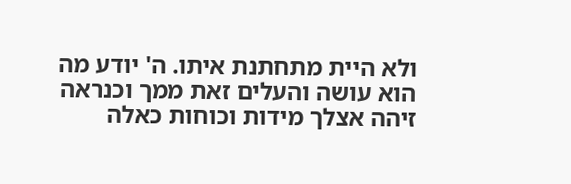ולא היית מתחתנת איתו. ה' יודע מה הוא עושה והעלים זאת ממך וכנראה זיהה אצלך מידות וכוחות כאלה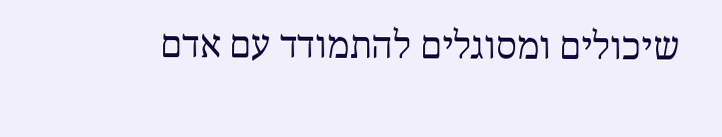שיכולים ומסוגלים להתמודד עם אדם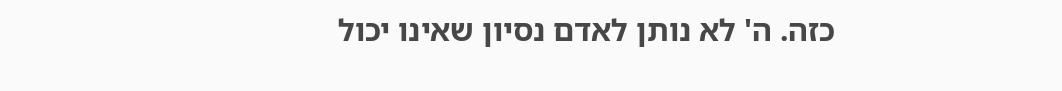כזה. ה' לא נותן לאדם נסיון שאינו יכול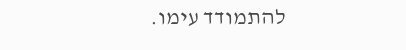להתמודד עימו.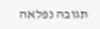תגובה נפלאה